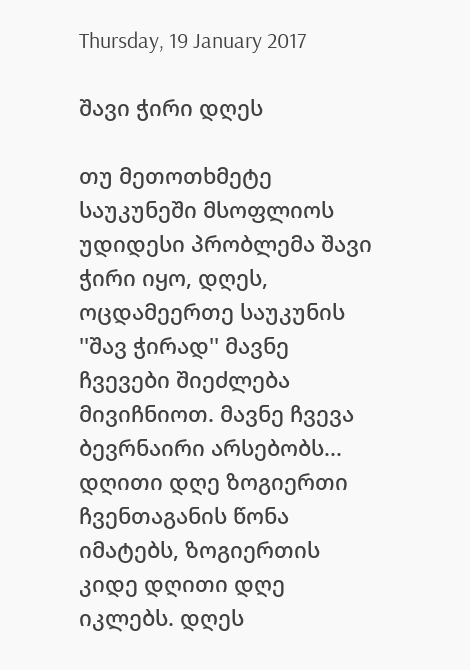Thursday, 19 January 2017

შავი ჭირი დღეს

თუ მეთოთხმეტე საუკუნეში მსოფლიოს უდიდესი პრობლემა შავი ჭირი იყო, დღეს, ოცდამეერთე საუკუნის ''შავ ჭირად'' მავნე ჩვევები შიეძლება მივიჩნიოთ. მავნე ჩვევა ბევრნაირი არსებობს... დღითი დღე ზოგიერთი ჩვენთაგანის წონა იმატებს, ზოგიერთის კიდე დღითი დღე იკლებს. დღეს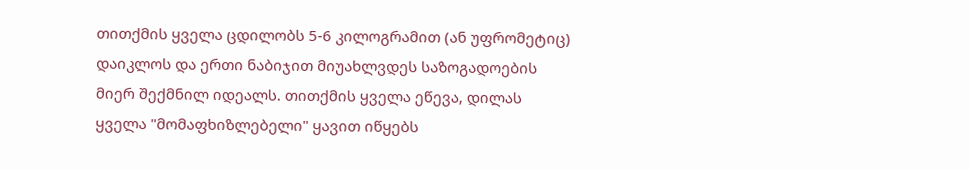თითქმის ყველა ცდილობს 5-6 კილოგრამით (ან უფრომეტიც) დაიკლოს და ერთი ნაბიჯით მიუახლვდეს საზოგადოების მიერ შექმნილ იდეალს. თითქმის ყველა ეწევა, დილას ყველა "მომაფხიზლებელი" ყავით იწყებს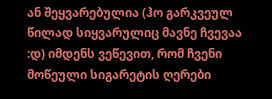ან შეყვარებულია (ჰო გარკვეულ წილად სიყვარულიც მავნე ჩვევაა :დ) იმდენს ვეწევით, რომ ჩვენი მოწეული სიგარეტის ღერები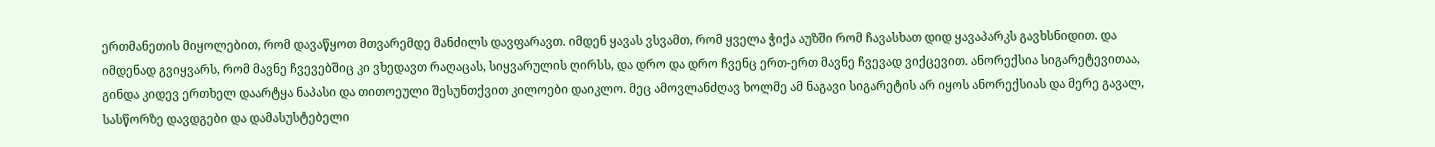ერთმანეთის მიყოლებით, რომ დავაწყოთ მთვარემდე მანძილს დავფარავთ. იმდენ ყავას ვსვამთ, რომ ყველა ჭიქა აუზში რომ ჩავასხათ დიდ ყავაპარკს გავხსნიდით. და იმდენად გვიყვარს, რომ მავნე ჩვევებშიც კი ვხედავთ რაღაცას, სიყვარულის ღირსს, და დრო და დრო ჩვენც ერთ-ერთ მავნე ჩვევად ვიქცევით. ანორექსია სიგარეტევითაა, გინდა კიდევ ერთხელ დაარტყა ნაპასი და თითოეული შესუნთქვით კილოები დაიკლო. მეც ამოვლანძღავ ხოლმე ამ ნაგავი სიგარეტის არ იყოს ანორექსიას და მერე გავალ, სასწორზე დავდგები და დამასუსტებელი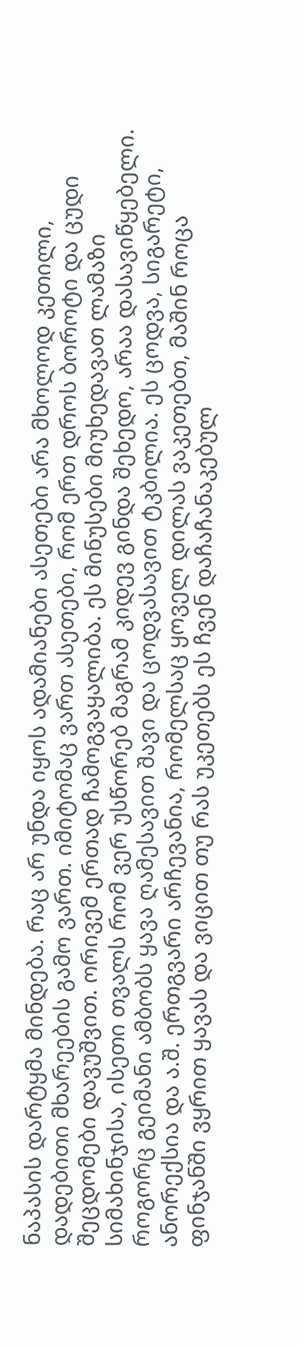ნაპასის დარტყმა მინდება. რაც არ უნდა იყოს ადამიანები ასეთები არა მხოლოდ კეთილი, დადებითი მხარეების გამო ვართ. იმიტომაც ვართ ასეთები, რომ ერთ დროს ბოროტი და ცუდი შეცდომები დავუშვით. ორივემ ერთად ჩამოგვაყალიბა. ეს მინუსები მიუხედავათ ლამაზი სიმახინჯისა, ისეთი თვალს რომ ვერ უსწორებ მაგრამ კიდევ გინდა შეხედო, არაა დასავიწყებელი. როგორც გეიმანი ამბობს ყავა ღამესავით შავი და ცოდვასავით ტკბილია. ეს ცოდვა, სიგარეტი, ანორექსია და ა.შ. ერთგვარი არჩევანია, რომელსაც ყოველ დილას ვაკეთებთ, მაშინ როცა ფინჯანში ვყრით ყავას და ვიცით თუ რას უკეთებს ეს ჩვენ დაჩაჩანაკებულ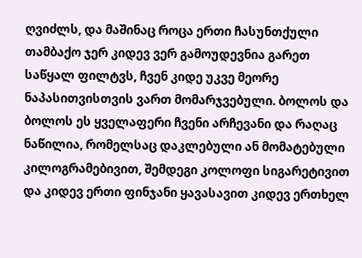ღვიძლს, და მაშინაც როცა ერთი ჩასუნთქული თამბაქო ჯერ კიდევ ვერ გამოუდევნია გარეთ საწყალ ფილტვს, ჩვენ კიდე უკვე მეორე ნაპასითვისთვის ვართ მომარჯვებული. ბოლოს და ბოლოს ეს ყველაფერი ჩვენი არჩევანი და რაღაც ნაწილია, რომელსაც დაკლებული ან მომატებული კილოგრამებივით, შემდეგი კოლოფი სიგარეტივით და კიდევ ერთი ფინჯანი ყავასავით კიდევ ერთხელ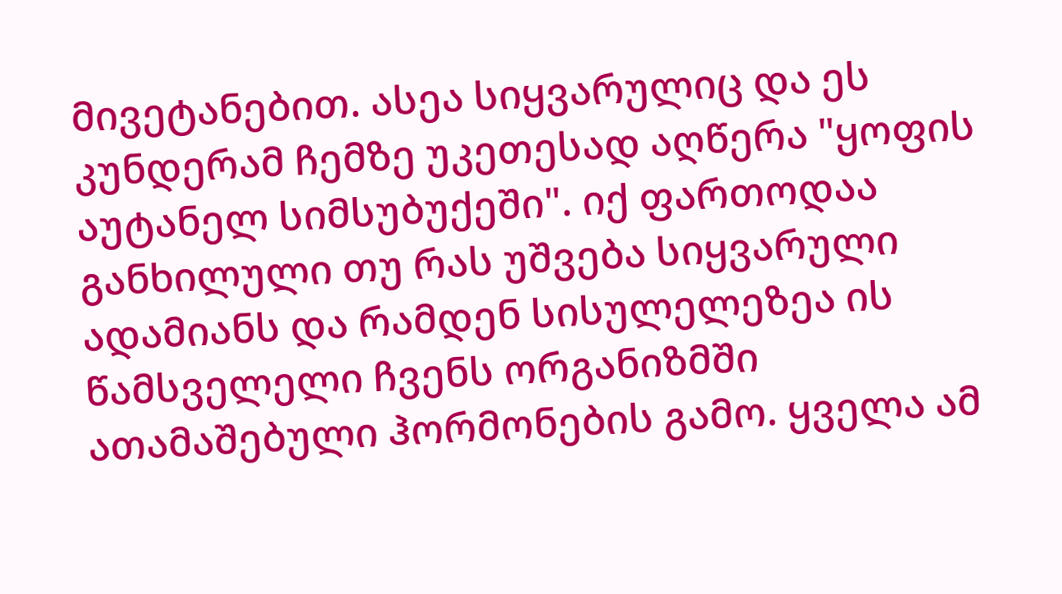მივეტანებით. ასეა სიყვარულიც და ეს კუნდერამ ჩემზე უკეთესად აღწერა "ყოფის აუტანელ სიმსუბუქეში". იქ ფართოდაა განხილული თუ რას უშვება სიყვარული ადამიანს და რამდენ სისულელეზეა ის წამსველელი ჩვენს ორგანიზმში ათამაშებული ჰორმონების გამო. ყველა ამ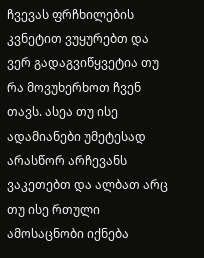ჩვევას ფრჩხილების კვნეტით ვუყურებთ და ვერ გადაგვიწყვეტია თუ რა მოვუხერხოთ ჩვენ თავს. ასეა თუ ისე ადამიანები უმეტესად არასწორ არჩევანს ვაკეთებთ და ალბათ არც თუ ისე რთული ამოსაცნობი იქნება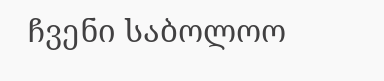ჩვენი საბოლოო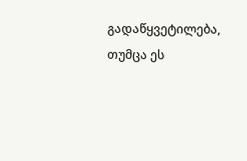გადაწყვეტილება, თუმცა ეს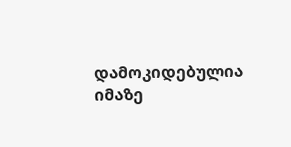დამოკიდებულია იმაზე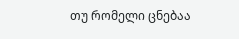თუ რომელი ცნებაა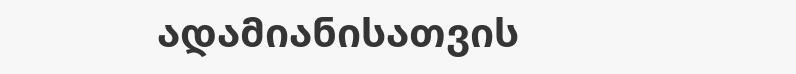ადამიანისათვის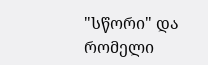"სწორი" და რომელი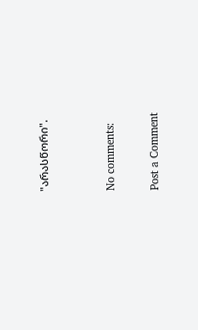"არასწორი".


No comments:

Post a Comment